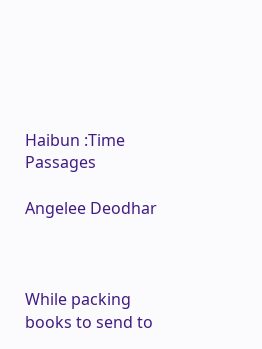Haibun :Time Passages

Angelee Deodhar



While packing books to send to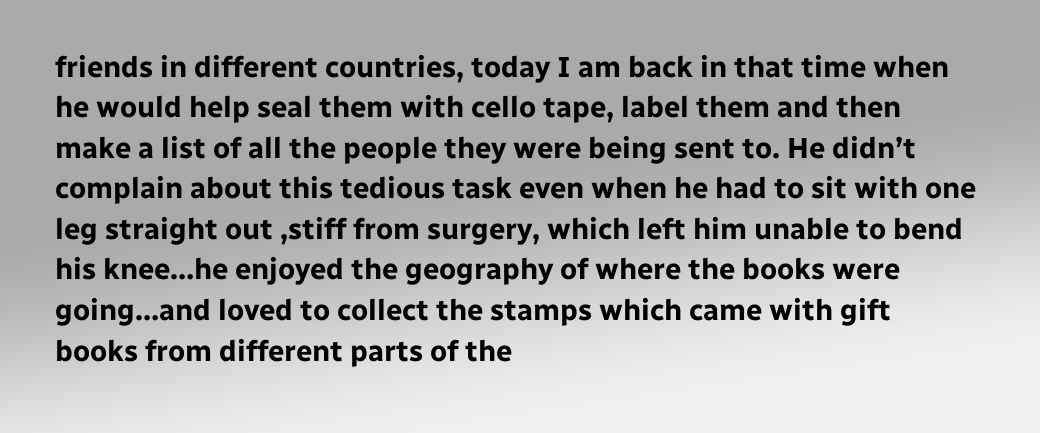friends in different countries, today I am back in that time when he would help seal them with cello tape, label them and then make a list of all the people they were being sent to. He didn’t complain about this tedious task even when he had to sit with one leg straight out ,stiff from surgery, which left him unable to bend his knee…he enjoyed the geography of where the books were going…and loved to collect the stamps which came with gift books from different parts of the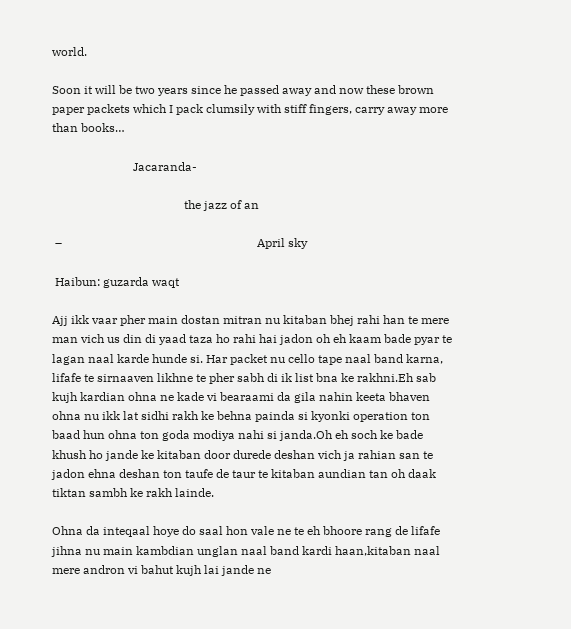world.

Soon it will be two years since he passed away and now these brown paper packets which I pack clumsily with stiff fingers, carry away more than books…

                           Jacaranda-

                                            the jazz of an

 –                                                                 April sky

 Haibun: guzarda waqt

Ajj ikk vaar pher main dostan mitran nu kitaban bhej rahi han te mere man vich us din di yaad taza ho rahi hai jadon oh eh kaam bade pyar te lagan naal karde hunde si. Har packet nu cello tape naal band karna, lifafe te sirnaaven likhne te pher sabh di ik list bna ke rakhni.Eh sab kujh kardian ohna ne kade vi bearaami da gila nahin keeta bhaven ohna nu ikk lat sidhi rakh ke behna painda si kyonki operation ton baad hun ohna ton goda modiya nahi si janda.Oh eh soch ke bade khush ho jande ke kitaban door durede deshan vich ja rahian san te jadon ehna deshan ton taufe de taur te kitaban aundian tan oh daak tiktan sambh ke rakh lainde.

Ohna da inteqaal hoye do saal hon vale ne te eh bhoore rang de lifafe jihna nu main kambdian unglan naal band kardi haan,kitaban naal mere andron vi bahut kujh lai jande ne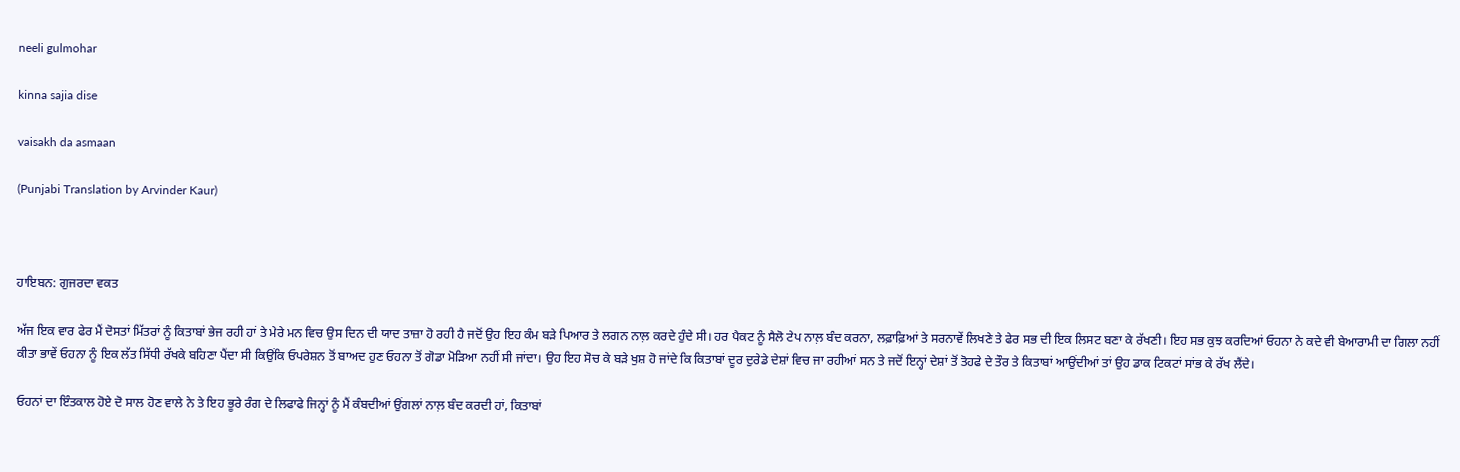neeli gulmohar

kinna sajia dise

vaisakh da asmaan

(Punjabi Translation by Arvinder Kaur)



ਹਾਇਬਨ: ਗੁਜਰਦਾ ਵਕਤ

ਅੱਜ ਇਕ ਵਾਰ ਫੇਰ ਮੈਂ ਦੋਸਤਾਂ ਮਿੱਤਰਾਂ ਨੂੰ ਕਿਤਾਬਾਂ ਭੇਜ ਰਹੀ ਹਾਂ ਤੇ ਮੇਰੇ ਮਨ ਵਿਚ ਉਸ ਦਿਨ ਦੀ ਯਾਦ ਤਾਜ਼ਾ ਹੋ ਰਹੀ ਹੈ ਜਦੋਂ ਉਹ ਇਹ ਕੰਮ ਬੜੇ ਪਿਆਰ ਤੇ ਲਗਨ ਨਾਲ਼ ਕਰਦੇ ਹੁੰਦੇ ਸੀ। ਹਰ ਪੈਕਟ ਨੂੰ ਸੈਲੋ ਟੇਪ ਨਾਲ਼ ਬੰਦ ਕਰਨਾ, ਲਫ਼ਾਫ਼ਿਆਂ ਤੇ ਸਰਨਾਵੇਂ ਲਿਖਣੇ ਤੇ ਫੇਰ ਸਭ ਦੀ ਇਕ ਲਿਸਟ ਬਣਾ ਕੇ ਰੱਖਣੀ। ਇਹ ਸਭ ਕੁਝ ਕਰਦਿਆਂ ਓਹਨਾ ਨੇ ਕਦੇ ਵੀ ਬੇਆਰਾਮੀ ਦਾ ਗਿਲਾ ਨਹੀਂ ਕੀਤਾ ਭਾਵੇਂ ਓਹਨਾ ਨੂੰ ਇਕ ਲੱਤ ਸਿੱਧੀ ਰੱਖਕੇ ਬਹਿਣਾ ਪੈਂਦਾ ਸੀ ਕਿਉਂਕਿ ਓਪਰੇਸ਼ਨ ਤੋਂ ਬਾਅਦ ਹੁਣ ਓਹਨਾ ਤੋਂ ਗੋਡਾ ਮੋੜਿਆ ਨਹੀਂ ਸੀ ਜਾਂਦਾ। ਉਹ ਇਹ ਸੋਚ ਕੇ ਬੜੇ ਖੁਸ਼ ਹੋ ਜਾਂਦੇ ਕਿ ਕਿਤਾਬਾਂ ਦੂਰ ਦੁਰੇਡੇ ਦੇਸ਼ਾਂ ਵਿਚ ਜਾ ਰਹੀਆਂ ਸਨ ਤੇ ਜਦੋਂ ਇਨ੍ਹਾਂ ਦੇਸ਼ਾਂ ਤੋਂ ਤੋਹਫੇ ਦੇ ਤੌਰ ਤੇ ਕਿਤਾਬਾਂ ਆਉਂਦੀਆਂ ਤਾਂ ਉਹ ਡਾਕ ਟਿਕਟਾਂ ਸਾਂਭ ਕੇ ਰੱਖ ਲੈਂਦੇ।

ਓਹਨਾਂ ਦਾ ਇੰਤਕਾਲ ਹੋਏ ਦੋ ਸਾਲ ਹੋਣ ਵਾਲੇ ਨੇ ਤੇ ਇਹ ਭੂਰੇ ਰੰਗ ਦੇ ਲਿਫਾਫੇ ਜਿਨ੍ਹਾਂ ਨੂੰ ਮੈਂ ਕੰਬਦੀਆਂ ਉਂਗਲਾਂ ਨਾਲ਼ ਬੰਦ ਕਰਦੀ ਹਾਂ, ਕਿਤਾਬਾਂ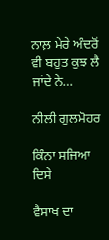ਨਾਲ਼ ਮੇਰੇ ਅੰਦਰੋਂ ਵੀ ਬਹੁਤ ਕੁਝ ਲੈ ਜਾਂਦੇ ਨੇ…

ਨੀਲੀ ਗੁਲਮੋਹਰ

ਕਿੰਨਾ ਸਜਿਆ ਦਿਸੇ

ਵੈਸਾਖ ਦਾ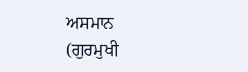ਅਸਮਾਨ
(ਗੁਰਮੁਖੀ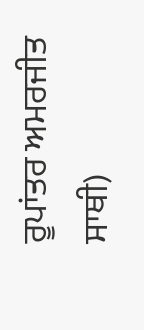ਰੂਪਾਂਤਰ ਅਮਰਜੀਤ ਸਾਥੀ)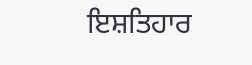ਇਸ਼ਤਿਹਾਰ